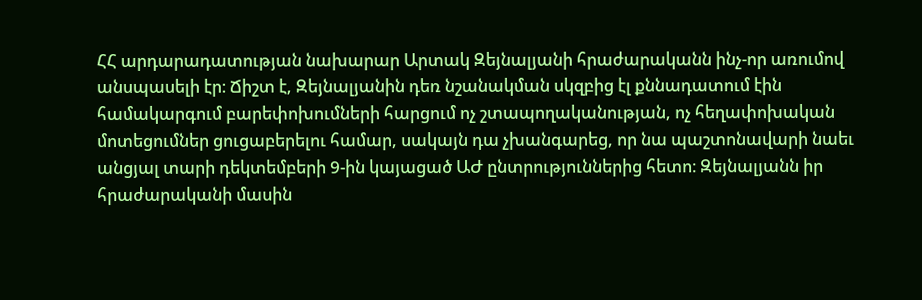ՀՀ արդարադատության նախարար Արտակ Զեյնալյանի հրաժարականն ինչ-որ առումով անսպասելի էր։ Ճիշտ է, Զեյնալյանին դեռ նշանակման սկզբից էլ քննադատում էին համակարգում բարեփոխումների հարցում ոչ շտապողականության, ոչ հեղափոխական մոտեցումներ ցուցաբերելու համար, սակայն դա չխանգարեց, որ նա պաշտոնավարի նաեւ անցյալ տարի դեկտեմբերի 9-ին կայացած ԱԺ ընտրություններից հետո։ Զեյնալյանն իր հրաժարականի մասին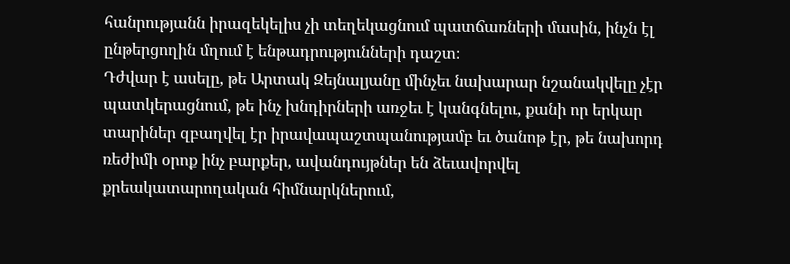հանրությանն իրազեկելիս չի տեղեկացնում պատճառների մասին, ինչն էլ ընթերցողին մղում է ենթադրությունների դաշտ։
Դժվար է ասելը, թե Արտակ Զեյնալյանը մինչեւ նախարար նշանակվելը չէր պատկերացնում, թե ինչ խնդիրների առջեւ է կանգնելու, քանի որ երկար տարիներ զբաղվել էր իրավապաշտպանությամբ եւ ծանոթ էր, թե նախորդ ռեժիմի օրոք ինչ բարքեր, ավանդույթներ են ձեւավորվել քրեակատարողական հիմնարկներում,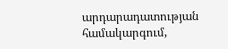արդարադատության համակարգում,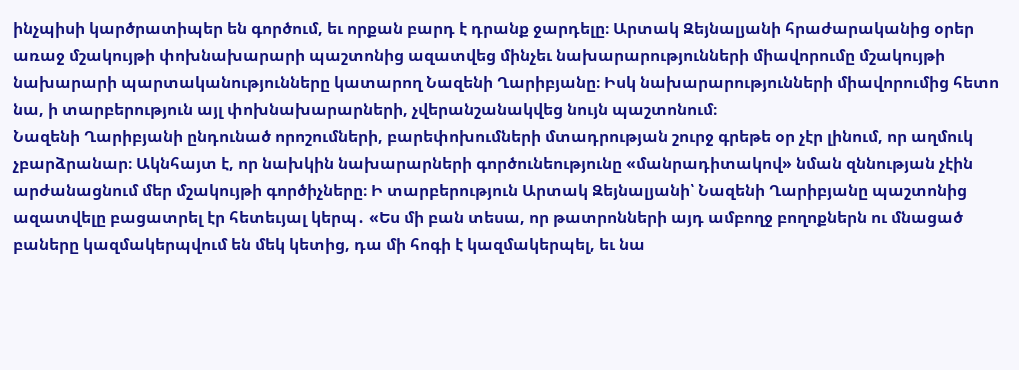ինչպիսի կարծրատիպեր են գործում, եւ որքան բարդ է դրանք ջարդելը։ Արտակ Զեյնալյանի հրաժարականից օրեր առաջ մշակույթի փոխնախարարի պաշտոնից ազատվեց մինչեւ նախարարությունների միավորումը մշակույթի նախարարի պարտականությունները կատարող Նազենի Ղարիբյանը։ Իսկ նախարարությունների միավորումից հետո նա, ի տարբերություն այլ փոխնախարարների, չվերանշանակվեց նույն պաշտոնում։
Նազենի Ղարիբյանի ընդունած որոշումների, բարեփոխումների մտադրության շուրջ գրեթե օր չէր լինում, որ աղմուկ չբարձրանար։ Ակնհայտ է, որ նախկին նախարարների գործունեությունը «մանրադիտակով» նման զննության չէին արժանացնում մեր մշակույթի գործիչները։ Ի տարբերություն Արտակ Զեյնալյանի՝ Նազենի Ղարիբյանը պաշտոնից ազատվելը բացատրել էր հետեւյալ կերպ․ «Ես մի բան տեսա, որ թատրոնների այդ ամբողջ բողոքներն ու մնացած բաները կազմակերպվում են մեկ կետից, դա մի հոգի է կազմակերպել, եւ նա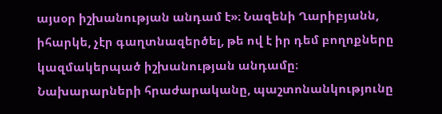այսօր իշխանության անդամ է»։ Նազենի Ղարիբյանն, իհարկե, չէր գաղտնազերծել, թե ով է իր դեմ բողոքները կազմակերպած իշխանության անդամը։ Նախարարների հրաժարականը, պաշտոնանկությունը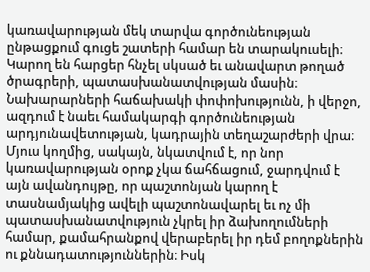կառավարության մեկ տարվա գործունեության ընթացքում գուցե շատերի համար են տարակուսելի։ Կարող են հարցեր հնչել սկսած եւ անավարտ թողած ծրագրերի, պատասխանատվության մասին։ Նախարարների հաճախակի փոփոխությունն, ի վերջո, ազդում է նաեւ համակարգի գործունեության արդյունավետության, կադրային տեղաշարժերի վրա։ Մյուս կողմից, սակայն, նկատվում է, որ նոր կառավարության օրոք չկա ճահճացում, ջարդվում է այն ավանդույթը, որ պաշտոնյան կարող է տասնամյակից ավելի պաշտոնավարել եւ ոչ մի պատասխանատվություն չկրել իր ձախողումների համար, քամահրանքով վերաբերել իր դեմ բողոքներին ու քննադատություններին։ Իսկ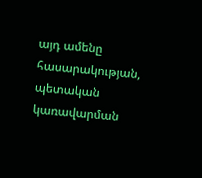այդ ամենը հասարակության, պետական կառավարման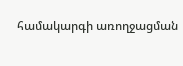համակարգի առողջացման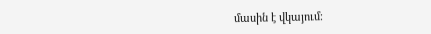մասին է վկայում։